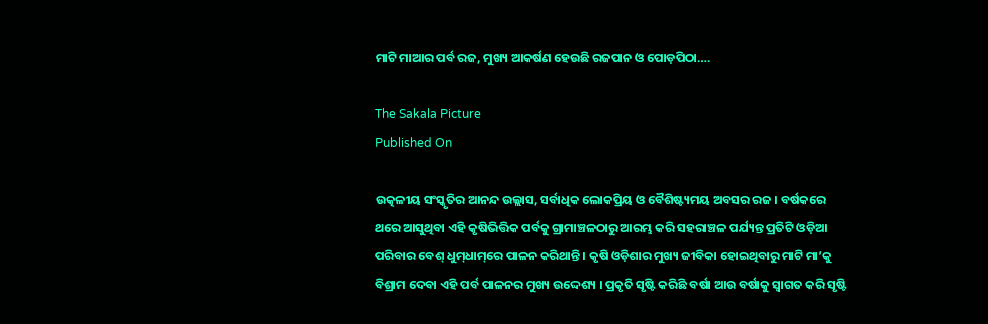ମାଟି ମାଆର ପର୍ବ ରଜ, ମୁଖ୍ୟ ଆକର୍ଷଣ ହେଉଛି ରଜପାନ ଓ ପୋଡ଼ପିଠା….

The Sakala Picture
Published On

ଉତ୍କଳୀୟ ସଂସ୍କୃତିର ଆନନ୍ଦ ଉଲ୍ଲାସ, ସର୍ବାଧିକ ଲୋକପ୍ରିୟ ଓ ବୈଶିଷ୍ଟ୍ୟମୟ ଅବସର ରଜ । ବର୍ଷକରେ ଥରେ ଆସୁଥିବା ଏହି କୃଷିଭିତ୍ତିକ ପର୍ବକୁ ଗ୍ରାମାଞ୍ଚଳଠାରୁ ଆରମ୍ଭ କରି ସହରାଞ୍ଚଳ ପର୍ଯ୍ୟନ୍ତ ପ୍ରତିଟି ଓଡ଼ିଆ ପରିବାର ବେଶ୍ ଧୁମ୍‌ଧାମ୍‌ରେ ପାଳନ କରିଥାନ୍ତି । କୃଷି ଓଡ଼ିଶାର ମୁଖ୍ୟ ଜୀବିକା ହୋଇଥିବାରୁ ମାଟି ମା’କୁ ବିଶ୍ରାମ ଦେବା ଏହି ପର୍ବ ପାଳନର ମୁଖ୍ୟ ଉଦ୍ଦେଶ୍ୟ । ପ୍ରକୃତି ସୃଷ୍ଟି କରିଛି ବର୍ଷା ଆଉ ବର୍ଷାକୁ ସ୍ବାଗତ କରି ସୃଷ୍ଟି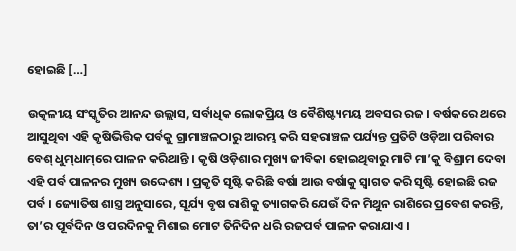ହୋଇଛି […]

ଉତ୍କଳୀୟ ସଂସ୍କୃତିର ଆନନ୍ଦ ଉଲ୍ଲାସ, ସର୍ବାଧିକ ଲୋକପ୍ରିୟ ଓ ବୈଶିଷ୍ଟ୍ୟମୟ ଅବସର ରଜ । ବର୍ଷକରେ ଥରେ ଆସୁଥିବା ଏହି କୃଷିଭିତ୍ତିକ ପର୍ବକୁ ଗ୍ରାମାଞ୍ଚଳଠାରୁ ଆରମ୍ଭ କରି ସହରାଞ୍ଚଳ ପର୍ଯ୍ୟନ୍ତ ପ୍ରତିଟି ଓଡ଼ିଆ ପରିବାର ବେଶ୍ ଧୁମ୍‌ଧାମ୍‌ରେ ପାଳନ କରିଥାନ୍ତି । କୃଷି ଓଡ଼ିଶାର ମୁଖ୍ୟ ଜୀବିକା ହୋଇଥିବାରୁ ମାଟି ମା’କୁ ବିଶ୍ରାମ ଦେବା ଏହି ପର୍ବ ପାଳନର ମୁଖ୍ୟ ଉଦ୍ଦେଶ୍ୟ । ପ୍ରକୃତି ସୃଷ୍ଟି କରିଛି ବର୍ଷା ଆଉ ବର୍ଷାକୁ ସ୍ବାଗତ କରି ସୃଷ୍ଟି ହୋଇଛି ରଜ ପର୍ବ । ଜ୍ୟୋତିଷ ଶାସ୍ତ୍ର ଅନୁସାରେ, ସୂର୍ଯ୍ୟ ବୃଷ ରାଶିକୁ ତ୍ୟାଗକରି ଯେଉଁ ଦିନ ମିଥୁନ ରାଶିରେ ପ୍ରବେଶ କରନ୍ତି, ତା’ର ପୂର୍ବଦିନ ଓ ପରଦିନକୁ ମିଶାଇ ମୋଟ ତିନିଦିନ ଧରି ରଜପର୍ବ ପାଳନ କରାଯାଏ ।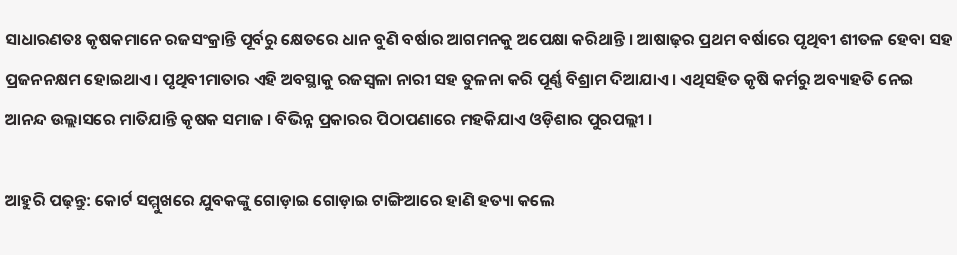ସାଧାରଣତଃ କୃଷକମାନେ ରଜସଂକ୍ରାନ୍ତି ପୂର୍ବରୁ କ୍ଷେତରେ ଧାନ ବୁଣି ବର୍ଷାର ଆଗମନକୁ ଅପେକ୍ଷା କରିଥାନ୍ତି । ଆଷାଢ଼ର ପ୍ରଥମ ବର୍ଷାରେ ପୃଥିବୀ ଶୀତଳ ହେବା ସହ ପ୍ରଜନନକ୍ଷମ ହୋଇଥାଏ। ପୃଥିବୀମାତାର ଏହି ଅବସ୍ଥାକୁ ରଜସ୍ୱଳା ନାରୀ ସହ ତୁଳନା କରି ପୂର୍ଣ୍ଣ ବିଶ୍ରାମ ଦିଆଯାଏ । ଏଥିସହିତ କୃଷି କର୍ମରୁ ଅବ୍ୟାହତି ନେଇ ଆନନ୍ଦ ଉଲ୍ଲାସରେ ମାତିଯାନ୍ତି କୃଷକ ସମାଜ । ବିଭିନ୍ନ ପ୍ରକାରର ପିଠାପଣାରେ ମହକିଯାଏ ଓଡ଼ିଶାର ପୁରପଲ୍ଲୀ ।

ଆହୁରି ପଢ଼ନ୍ତୁ: କୋର୍ଟ ସମ୍ମୁଖରେ ଯୁବକଙ୍କୁ ଗୋଡ଼ାଇ ଗୋଡ଼ାଇ ଟାଙ୍ଗିଆରେ ହାଣି ହତ୍ୟା କଲେ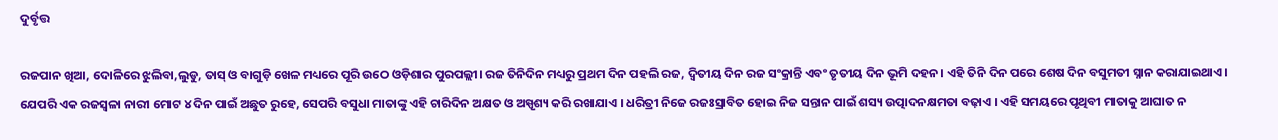ଦୁର୍ବୃତ୍ତ

ରଜପାନ ଖିଆ, ଦୋଳିରେ ଝୁଲିବା,ଲୁଡୁ, ତାସ୍ ଓ ବାଗୁଡ଼ି ଖେଳ ମଧ୍ୟରେ ପୂରି ଉଠେ ଓଡ଼ିଶାର ପୁରପଲ୍ଲୀ। ରଜ ତିନିଦିନ ମଧ୍ୟରୁ ପ୍ରଥମ ଦିନ ପହଲି ରଜ, ଦ୍ବିତୀୟ ଦିନ ରଜ ସଂକ୍ରାନ୍ତି ଏବଂ ତୃତୀୟ ଦିନ ଭୂମି ଦହନ। ଏହି ତିନି ଦିନ ପରେ ଶେଷ ଦିନ ବସୁମତୀ ସ୍ନାନ କରାଯାଇଥାଏ। ଯେପରି ଏକ ରଜସ୍ବଳା ନାରୀ ମୋଟ ୪ ଦିନ ପାଇଁ ଅଛୁତ ରୁହେ, ସେପରି ବସୁଧା ମାତାଙ୍କୁ ଏହି ଚାରିଦିନ ଅକ୍ଷତ ଓ ଅସ୍ପୃଶ୍ୟ କରି ରଖାଯାଏ । ଧରିତ୍ରୀ ନିଜେ ରଜଃସ୍ରାବିତ ହୋଇ ନିଜ ସନ୍ତାନ ପାଇଁ ଶସ୍ୟ ଉତ୍ପାଦନକ୍ଷମତା ବଢ଼ାଏ । ଏହି ସମୟରେ ପୃଥିବୀ ମାତାକୁ ଆଘାତ ନ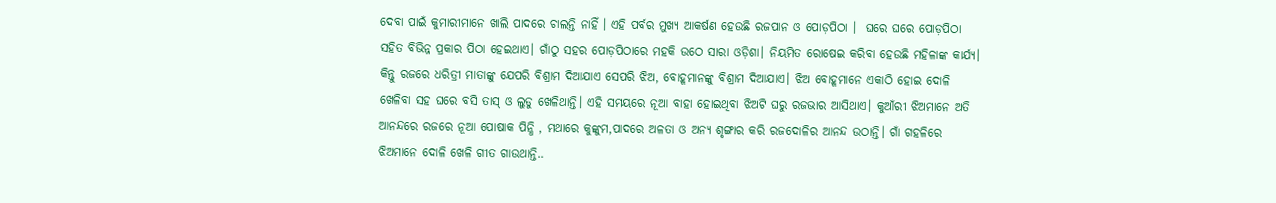ଦେବା ପାଇଁ କୁମାରୀମାନେ ଖାଲି ପାଦରେ ଚାଲନ୍ତି ନାହିଁ । ଏହି ପର୍ବର ମୁଖ୍ୟ ଆକର୍ଷଣ ହେଉଛି ରଜପାନ ଓ ପୋଡ଼ପିଠା ।  ଘରେ ଘରେ ପୋଡ଼ପିଠା ସହିତ ବିଭିନ୍ନ ପ୍ରକାର ପିଠା ହେଇଥାଏ। ଗାଁଠୁ ସହର ପୋଡ଼ପିଠାରେ ମହକି ଉଠେ ସାରା ଓଡ଼ିଶା। ନିୟମିତ ରୋଷେଇ କରିବା ହେଉଛି ମହିଳାଙ୍କ କାର୍ଯ୍ୟ। କିନ୍ତୁ ରଜରେ ଧରିତ୍ରୀ ମାତାଙ୍କୁ ଯେପରି ବିଶ୍ରାମ ଦିଆଯାଏ ସେପରି ଝିଅ, ବୋହୂମାନଙ୍କୁ ବିଶ୍ରାମ ଦିଆଯାଏ। ଝିଅ ବୋହୂମାନେ ଏକାଠି ହୋଇ ଦୋଳି ଖେଳିବା ସହ ଘରେ ବସି ତାସ୍‌ ଓ ଲୁଡୁ ଖେଳିଥାନ୍ତି। ଏହି ସମୟରେ ନୂଆ ବାହା ହୋଇଥିବା ଝିଅଟି ଘରୁ ରଜଭାର ଆସିଥାଏ। କୁଆଁରୀ ଝିଅମାନେ ଅତି ଆନନ୍ଦରେ ରଜରେ ନୂଆ ପୋଷାକ ପିନ୍ଧି , ମଥାରେ କୁଙ୍କୁମ,ପାଦରେ ଅଳତା ଓ ଅନ୍ୟ ଶୃଙ୍ଗାର କରି ରଜଦୋଳିର ଆନନ୍ଦ ଉଠାନ୍ତି। ଗାଁ ଗହଳିରେ ଝିଅମାନେ ଦୋଳି ଖେଳି ଗୀତ ଗାଉଥାନ୍ତି..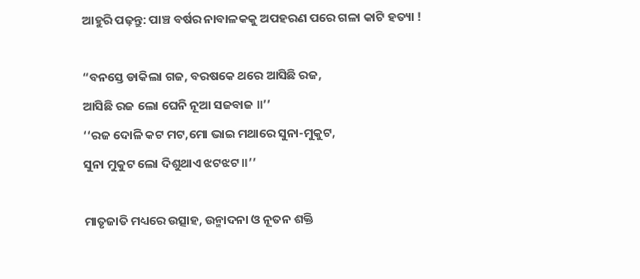ଆହୁରି ପଢ଼ନ୍ତୁ: ପାଞ୍ଚ ବର୍ଷର ନାବାଳକକୁ ଅପହରଣ ପରେ ଗଳା କାଟି ହତ୍ୟା !

“ବନସ୍ତେ ଡାକିଲା ଗଜ, ବରଷକେ ଥରେ ଆସିଛି ରଜ,
ଆସିଛି ରଜ ଲୋ ଘେନି ନୂଆ ସଜବାଜ ॥’’
‘‘ରଜ ଦୋଳି କଟ ମଟ,ମୋ ଭାଇ ମଥାରେ ସୁନା-ମୁକୁଟ,
ସୁନା ମୁକୁଟ ଲୋ ଦିଶୁଥାଏ ଝଟଝଟ ॥’’

ମାତୃଜାତି ମଧ୍ୟରେ ଉତ୍ସାହ, ଉନ୍ମାଦନା ଓ ନୂତନ ଶକ୍ତି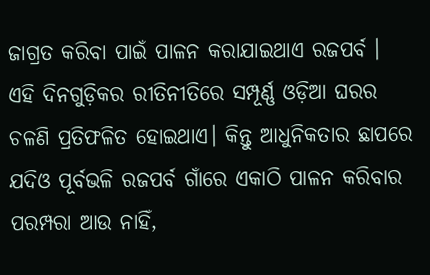ଜାଗ୍ରତ କରିବା ପାଇଁ ପାଳନ କରାଯାଇଥାଏ ରଜପର୍ବ । ଏହି ଦିନଗୁଡ଼ିକର ରୀତିନୀତିରେ ସମ୍ପୂର୍ଣ୍ଣ ଓଡ଼ିଆ ଘରର ଚଳଣି ପ୍ରତିଫଳିତ ହୋଇଥାଏ। କିନ୍ତୁ ଆଧୁନିକତାର ଛାପରେ ଯଦିଓ ପୂର୍ବଭଳି ରଜପର୍ବ ଗାଁରେ ଏକାଠି ପାଳନ କରିବାର ପରମ୍ପରା ଆଉ ନାହିଁ,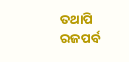ତଥାପି ରଜପର୍ବ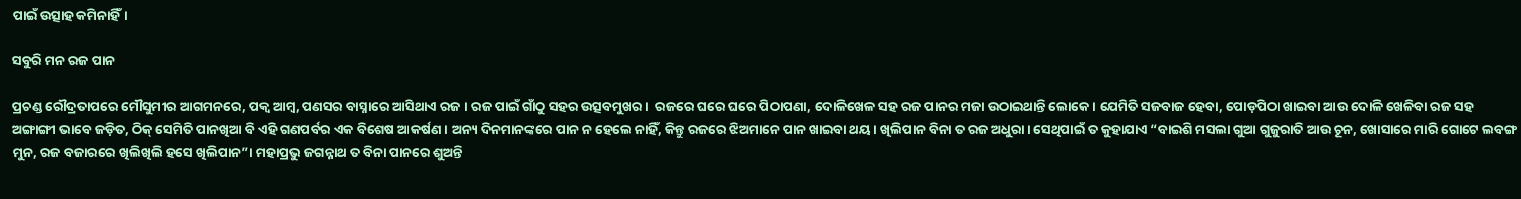ପାଇଁ ଉତ୍ସାହ କମିନାହିଁ।

ସବୁରି ମନ ରଜ ପାନ

ପ୍ରଚଣ୍ଡ ରୌଦ୍ରତାପରେ ମୌସୁମୀର ଆଗମନରେ, ପକ୍ବ ଆମ୍ବ, ପଣସର ବାସ୍ନାରେ ଆସିଥାଏ ରଜ । ରଜ ପାଇଁ ଗାଁଠୁ ସହର ଉତ୍ସବମୁଖର।  ରଜରେ ଘରେ ଘରେ ପିଠାପଣା, ଦୋଳିଖେଳ ସହ ରଜ ପାନର ମଜା ଉଠାଇଥାନ୍ତି ଲୋକେ। ଯେମିତି ସଜବାଜ ହେବା, ପୋଡ଼ପିଠା ଖାଇବା ଆଉ ଦୋଳି ଖେଳିବା ରଜ ସହ ଅଙ୍ଗାଙ୍ଗୀ ଭାବେ ଜଡ଼ିତ, ଠିକ୍‌ ସେମିତି ପାନଖିଆ ବି ଏହି ଗଣପର୍ବର ଏକ ବିଶେଷ ଆକର୍ଷଣ। ଅନ୍ୟ ଦିନମାନଙ୍କରେ ପାନ ନ ହେଲେ ନାହିଁ, କିନ୍ତୁ ରଜରେ ଝିଅମାନେ ପାନ ଖାଇବା ଥୟ। ଖିଲିପାନ ବିନା ତ ରଜ ଅଧୁରା। ସେଥିପାଇଁ ତ କୁହାଯାଏ “ବାଇଶି ମସଲା ଗୁଆ ଗୁଜୁରାତି ଆଉ ଚୂନ, ଖୋସାରେ ମାରି ଗୋଟେ ଲବଙ୍ଗ ମୁନ, ରଜ ବଜାରରେ ଖିଲିଖିଲି ହସେ ଖିଲିପାନ”। ମହାପ୍ରଭୁ ଜଗନ୍ନାଥ ତ ବିନା ପାନରେ ଶୁଅନ୍ତି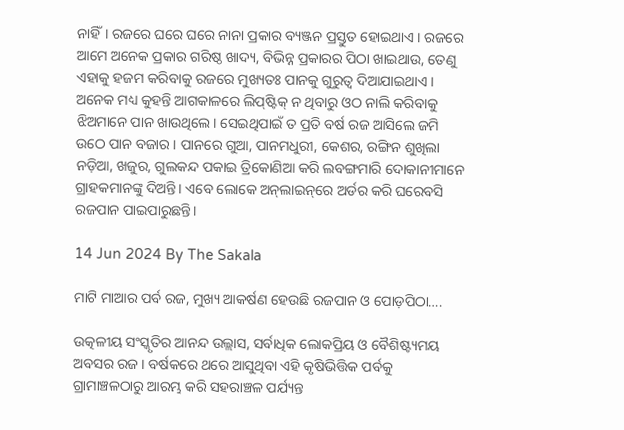ନାହିଁ। ରଜରେ ଘରେ ଘରେ ନାନା ପ୍ରକାର ବ୍ୟଞ୍ଜନ ପ୍ରସ୍ତୁତ ହୋଇଥାଏ । ରଜରେ ଆମେ ଅନେକ ପ୍ରକାର ଗରିଷ୍ଠ ଖାଦ୍ୟ, ବିଭିନ୍ନ ପ୍ରକାରର ପିଠା ଖାଇଥାଉ, ତେଣୁ ଏହାକୁ ହଜମ କରିବାକୁ ରଜରେ ମୁଖ୍ୟତଃ ପାନକୁ ଗୁରୁତ୍ୱ ଦିଆଯାଇଥାଏ । ଅନେକ ମଧ୍ୟ କୁହନ୍ତି ଆଗକାଳରେ ଲିପ୍‌ଷ୍ଟିକ୍‌ ନ ଥିବାରୁ ଓଠ ନାଲି କରିବାକୁ ଝିଅମାନେ ପାନ ଖାଉଥିଲେ। ସେଇଥିପାଇଁ ତ ପ୍ରତି ବର୍ଷ ରଜ ଆସିଲେ ଜମି ଉଠେ ପାନ ବଜାର। ପାନରେ ଗୁଆ, ପାନମଧୁରୀ, କେଶର, ରଙ୍ଗିନ ଶୁଖିଲା ନଡ଼ିଆ, ଖଜୁର, ଗୁଲକନ୍ଦ ପକାଇ ତ୍ରିକୋଣିଆ କରି ଲବଙ୍ଗମାରି ଦୋକାନୀମାନେ ଗ୍ରାହକମାନଙ୍କୁ ଦିଅନ୍ତି। ଏବେ ଲୋକେ ଅନ୍‌ଲାଇନ୍‌ରେ ଅର୍ଡର କରି ଘରେବସି ରଜପାନ ପାଇପାରୁଛନ୍ତି।

14 Jun 2024 By The Sakala

ମାଟି ମାଆର ପର୍ବ ରଜ, ମୁଖ୍ୟ ଆକର୍ଷଣ ହେଉଛି ରଜପାନ ଓ ପୋଡ଼ପିଠା….

ଉତ୍କଳୀୟ ସଂସ୍କୃତିର ଆନନ୍ଦ ଉଲ୍ଲାସ, ସର୍ବାଧିକ ଲୋକପ୍ରିୟ ଓ ବୈଶିଷ୍ଟ୍ୟମୟ ଅବସର ରଜ । ବର୍ଷକରେ ଥରେ ଆସୁଥିବା ଏହି କୃଷିଭିତ୍ତିକ ପର୍ବକୁ ଗ୍ରାମାଞ୍ଚଳଠାରୁ ଆରମ୍ଭ କରି ସହରାଞ୍ଚଳ ପର୍ଯ୍ୟନ୍ତ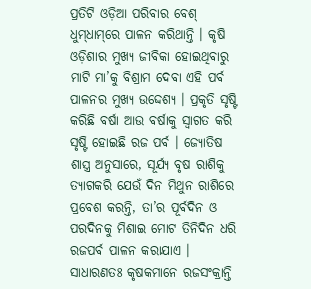ପ୍ରତିଟି ଓଡ଼ିଆ ପରିବାର ବେଶ୍ ଧୁମ୍‌ଧାମ୍‌ରେ ପାଳନ କରିଥାନ୍ତି । କୃଷି ଓଡ଼ିଶାର ମୁଖ୍ୟ ଜୀବିକା ହୋଇଥିବାରୁ ମାଟି ମା’କୁ ବିଶ୍ରାମ ଦେବା ଏହି ପର୍ବ ପାଳନର ମୁଖ୍ୟ ଉଦ୍ଦେଶ୍ୟ । ପ୍ରକୃତି ସୃଷ୍ଟି କରିଛି ବର୍ଷା ଆଉ ବର୍ଷାକୁ ସ୍ବାଗତ କରି ସୃଷ୍ଟି ହୋଇଛି ରଜ ପର୍ବ । ଜ୍ୟୋତିଷ ଶାସ୍ତ୍ର ଅନୁସାରେ, ସୂର୍ଯ୍ୟ ବୃଷ ରାଶିକୁ ତ୍ୟାଗକରି ଯେଉଁ ଦିନ ମିଥୁନ ରାଶିରେ ପ୍ରବେଶ କରନ୍ତି, ତା’ର ପୂର୍ବଦିନ ଓ ପରଦିନକୁ ମିଶାଇ ମୋଟ ତିନିଦିନ ଧରି ରଜପର୍ବ ପାଳନ କରାଯାଏ । ସାଧାରଣତଃ କୃଷକମାନେ ରଜସଂକ୍ରାନ୍ତି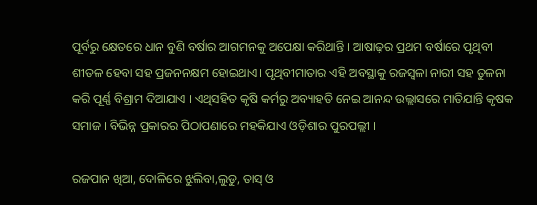ପୂର୍ବରୁ କ୍ଷେତରେ ଧାନ ବୁଣି ବର୍ଷାର ଆଗମନକୁ ଅପେକ୍ଷା କରିଥାନ୍ତି । ଆଷାଢ଼ର ପ୍ରଥମ ବର୍ଷାରେ ପୃଥିବୀ ଶୀତଳ ହେବା ସହ ପ୍ରଜନନକ୍ଷମ ହୋଇଥାଏ। ପୃଥିବୀମାତାର ଏହି ଅବସ୍ଥାକୁ ରଜସ୍ୱଳା ନାରୀ ସହ ତୁଳନା କରି ପୂର୍ଣ୍ଣ ବିଶ୍ରାମ ଦିଆଯାଏ । ଏଥିସହିତ କୃଷି କର୍ମରୁ ଅବ୍ୟାହତି ନେଇ ଆନନ୍ଦ ଉଲ୍ଲାସରେ ମାତିଯାନ୍ତି କୃଷକ ସମାଜ । ବିଭିନ୍ନ ପ୍ରକାରର ପିଠାପଣାରେ ମହକିଯାଏ ଓଡ଼ିଶାର ପୁରପଲ୍ଲୀ ।

ରଜପାନ ଖିଆ, ଦୋଳିରେ ଝୁଲିବା,ଲୁଡୁ, ତାସ୍ ଓ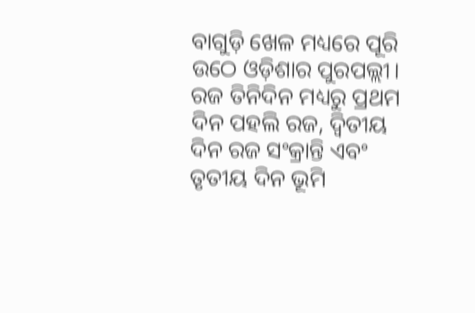ବାଗୁଡ଼ି ଖେଳ ମଧ୍ୟରେ ପୂରି ଉଠେ ଓଡ଼ିଶାର ପୁରପଲ୍ଲୀ। ରଜ ତିନିଦିନ ମଧ୍ୟରୁ ପ୍ରଥମ ଦିନ ପହଲି ରଜ, ଦ୍ବିତୀୟ ଦିନ ରଜ ସଂକ୍ରାନ୍ତି ଏବଂ ତୃତୀୟ ଦିନ ଭୂମି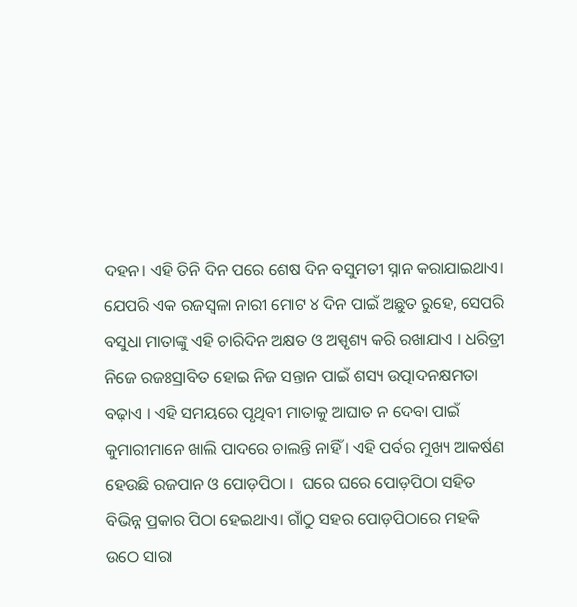ଦହନ। ଏହି ତିନି ଦିନ ପରେ ଶେଷ ଦିନ ବସୁମତୀ ସ୍ନାନ କରାଯାଇଥାଏ। ଯେପରି ଏକ ରଜସ୍ବଳା ନାରୀ ମୋଟ ୪ ଦିନ ପାଇଁ ଅଛୁତ ରୁହେ, ସେପରି ବସୁଧା ମାତାଙ୍କୁ ଏହି ଚାରିଦିନ ଅକ୍ଷତ ଓ ଅସ୍ପୃଶ୍ୟ କରି ରଖାଯାଏ । ଧରିତ୍ରୀ ନିଜେ ରଜଃସ୍ରାବିତ ହୋଇ ନିଜ ସନ୍ତାନ ପାଇଁ ଶସ୍ୟ ଉତ୍ପାଦନକ୍ଷମତା ବଢ଼ାଏ । ଏହି ସମୟରେ ପୃଥିବୀ ମାତାକୁ ଆଘାତ ନ ଦେବା ପାଇଁ କୁମାରୀମାନେ ଖାଲି ପାଦରେ ଚାଲନ୍ତି ନାହିଁ । ଏହି ପର୍ବର ମୁଖ୍ୟ ଆକର୍ଷଣ ହେଉଛି ରଜପାନ ଓ ପୋଡ଼ପିଠା ।  ଘରେ ଘରେ ପୋଡ଼ପିଠା ସହିତ ବିଭିନ୍ନ ପ୍ରକାର ପିଠା ହେଇଥାଏ। ଗାଁଠୁ ସହର ପୋଡ଼ପିଠାରେ ମହକି ଉଠେ ସାରା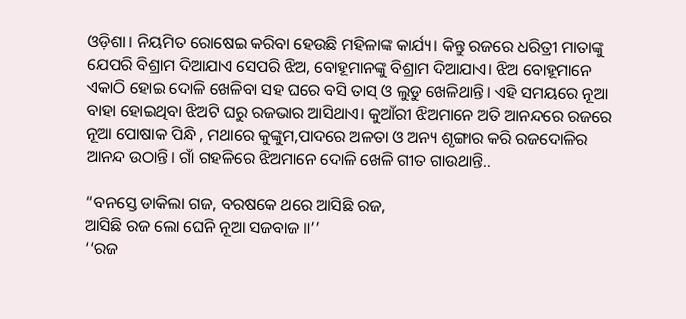ଓଡ଼ିଶା। ନିୟମିତ ରୋଷେଇ କରିବା ହେଉଛି ମହିଳାଙ୍କ କାର୍ଯ୍ୟ। କିନ୍ତୁ ରଜରେ ଧରିତ୍ରୀ ମାତାଙ୍କୁ ଯେପରି ବିଶ୍ରାମ ଦିଆଯାଏ ସେପରି ଝିଅ, ବୋହୂମାନଙ୍କୁ ବିଶ୍ରାମ ଦିଆଯାଏ। ଝିଅ ବୋହୂମାନେ ଏକାଠି ହୋଇ ଦୋଳି ଖେଳିବା ସହ ଘରେ ବସି ତାସ୍‌ ଓ ଲୁଡୁ ଖେଳିଥାନ୍ତି। ଏହି ସମୟରେ ନୂଆ ବାହା ହୋଇଥିବା ଝିଅଟି ଘରୁ ରଜଭାର ଆସିଥାଏ। କୁଆଁରୀ ଝିଅମାନେ ଅତି ଆନନ୍ଦରେ ରଜରେ ନୂଆ ପୋଷାକ ପିନ୍ଧି , ମଥାରେ କୁଙ୍କୁମ,ପାଦରେ ଅଳତା ଓ ଅନ୍ୟ ଶୃଙ୍ଗାର କରି ରଜଦୋଳିର ଆନନ୍ଦ ଉଠାନ୍ତି। ଗାଁ ଗହଳିରେ ଝିଅମାନେ ଦୋଳି ଖେଳି ଗୀତ ଗାଉଥାନ୍ତି..

“ବନସ୍ତେ ଡାକିଲା ଗଜ, ବରଷକେ ଥରେ ଆସିଛି ରଜ,
ଆସିଛି ରଜ ଲୋ ଘେନି ନୂଆ ସଜବାଜ ॥’’
‘‘ରଜ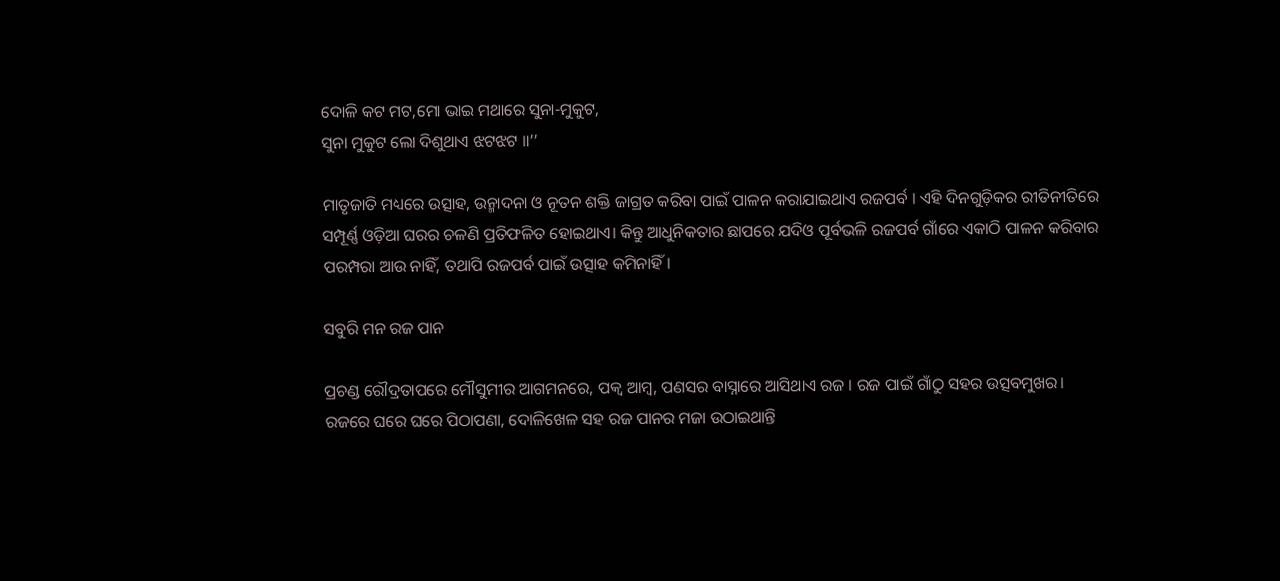ଦୋଳି କଟ ମଟ,ମୋ ଭାଇ ମଥାରେ ସୁନା-ମୁକୁଟ,
ସୁନା ମୁକୁଟ ଲୋ ଦିଶୁଥାଏ ଝଟଝଟ ॥’’

ମାତୃଜାତି ମଧ୍ୟରେ ଉତ୍ସାହ, ଉନ୍ମାଦନା ଓ ନୂତନ ଶକ୍ତି ଜାଗ୍ରତ କରିବା ପାଇଁ ପାଳନ କରାଯାଇଥାଏ ରଜପର୍ବ । ଏହି ଦିନଗୁଡ଼ିକର ରୀତିନୀତିରେ ସମ୍ପୂର୍ଣ୍ଣ ଓଡ଼ିଆ ଘରର ଚଳଣି ପ୍ରତିଫଳିତ ହୋଇଥାଏ। କିନ୍ତୁ ଆଧୁନିକତାର ଛାପରେ ଯଦିଓ ପୂର୍ବଭଳି ରଜପର୍ବ ଗାଁରେ ଏକାଠି ପାଳନ କରିବାର ପରମ୍ପରା ଆଉ ନାହିଁ, ତଥାପି ରଜପର୍ବ ପାଇଁ ଉତ୍ସାହ କମିନାହିଁ।

ସବୁରି ମନ ରଜ ପାନ

ପ୍ରଚଣ୍ଡ ରୌଦ୍ରତାପରେ ମୌସୁମୀର ଆଗମନରେ, ପକ୍ବ ଆମ୍ବ, ପଣସର ବାସ୍ନାରେ ଆସିଥାଏ ରଜ । ରଜ ପାଇଁ ଗାଁଠୁ ସହର ଉତ୍ସବମୁଖର।  ରଜରେ ଘରେ ଘରେ ପିଠାପଣା, ଦୋଳିଖେଳ ସହ ରଜ ପାନର ମଜା ଉଠାଇଥାନ୍ତି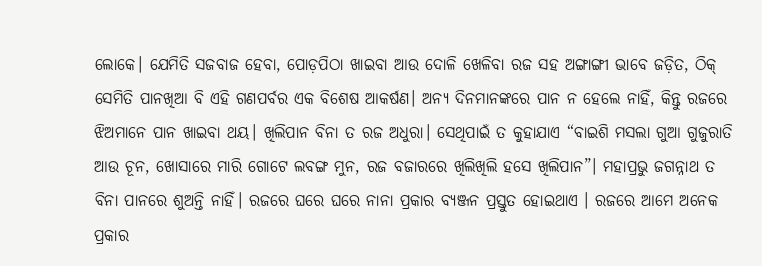ଲୋକେ। ଯେମିତି ସଜବାଜ ହେବା, ପୋଡ଼ପିଠା ଖାଇବା ଆଉ ଦୋଳି ଖେଳିବା ରଜ ସହ ଅଙ୍ଗାଙ୍ଗୀ ଭାବେ ଜଡ଼ିତ, ଠିକ୍‌ ସେମିତି ପାନଖିଆ ବି ଏହି ଗଣପର୍ବର ଏକ ବିଶେଷ ଆକର୍ଷଣ। ଅନ୍ୟ ଦିନମାନଙ୍କରେ ପାନ ନ ହେଲେ ନାହିଁ, କିନ୍ତୁ ରଜରେ ଝିଅମାନେ ପାନ ଖାଇବା ଥୟ। ଖିଲିପାନ ବିନା ତ ରଜ ଅଧୁରା। ସେଥିପାଇଁ ତ କୁହାଯାଏ “ବାଇଶି ମସଲା ଗୁଆ ଗୁଜୁରାତି ଆଉ ଚୂନ, ଖୋସାରେ ମାରି ଗୋଟେ ଲବଙ୍ଗ ମୁନ, ରଜ ବଜାରରେ ଖିଲିଖିଲି ହସେ ଖିଲିପାନ”। ମହାପ୍ରଭୁ ଜଗନ୍ନାଥ ତ ବିନା ପାନରେ ଶୁଅନ୍ତି ନାହିଁ। ରଜରେ ଘରେ ଘରେ ନାନା ପ୍ରକାର ବ୍ୟଞ୍ଜନ ପ୍ରସ୍ତୁତ ହୋଇଥାଏ । ରଜରେ ଆମେ ଅନେକ ପ୍ରକାର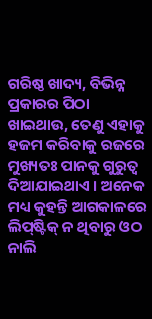ଗରିଷ୍ଠ ଖାଦ୍ୟ, ବିଭିନ୍ନ ପ୍ରକାରର ପିଠା ଖାଇଥାଉ, ତେଣୁ ଏହାକୁ ହଜମ କରିବାକୁ ରଜରେ ମୁଖ୍ୟତଃ ପାନକୁ ଗୁରୁତ୍ୱ ଦିଆଯାଇଥାଏ । ଅନେକ ମଧ୍ୟ କୁହନ୍ତି ଆଗକାଳରେ ଲିପ୍‌ଷ୍ଟିକ୍‌ ନ ଥିବାରୁ ଓଠ ନାଲି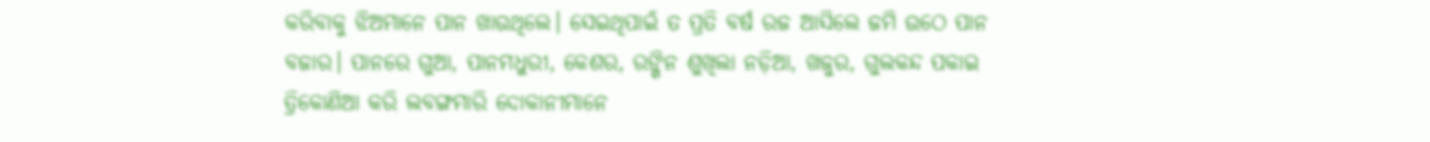କରିବାକୁ ଝିଅମାନେ ପାନ ଖାଉଥିଲେ। ସେଇଥିପାଇଁ ତ ପ୍ରତି ବର୍ଷ ରଜ ଆସିଲେ ଜମି ଉଠେ ପାନ ବଜାର। ପାନରେ ଗୁଆ, ପାନମଧୁରୀ, କେଶର, ରଙ୍ଗିନ ଶୁଖିଲା ନଡ଼ିଆ, ଖଜୁର, ଗୁଲକନ୍ଦ ପକାଇ ତ୍ରିକୋଣିଆ କରି ଲବଙ୍ଗମାରି ଦୋକାନୀମାନେ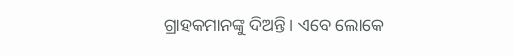ଗ୍ରାହକମାନଙ୍କୁ ଦିଅନ୍ତି। ଏବେ ଲୋକେ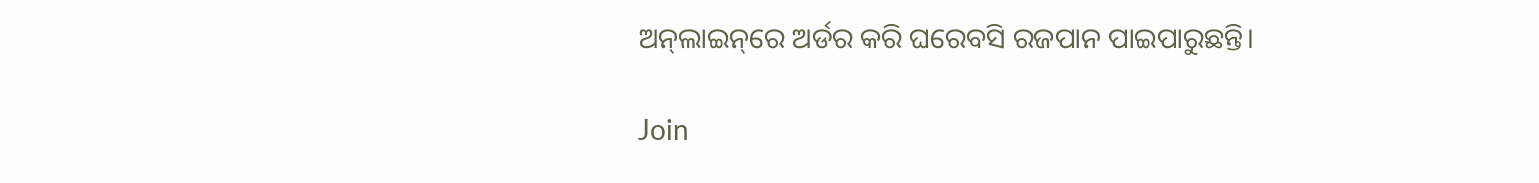ଅନ୍‌ଲାଇନ୍‌ରେ ଅର୍ଡର କରି ଘରେବସି ରଜପାନ ପାଇପାରୁଛନ୍ତି।

Join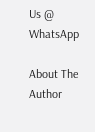Us @ WhatsApp

About The Author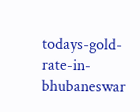todays-gold-rate-in-bhubaneswar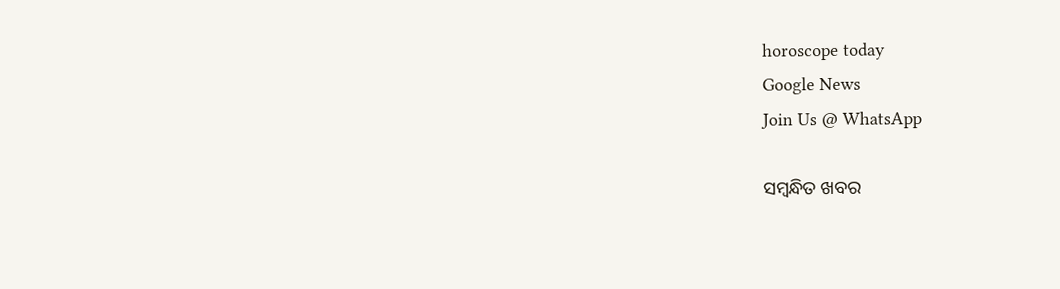horoscope today
Google News
Join Us @ WhatsApp

ସମ୍ବନ୍ଧିତ ଖବର